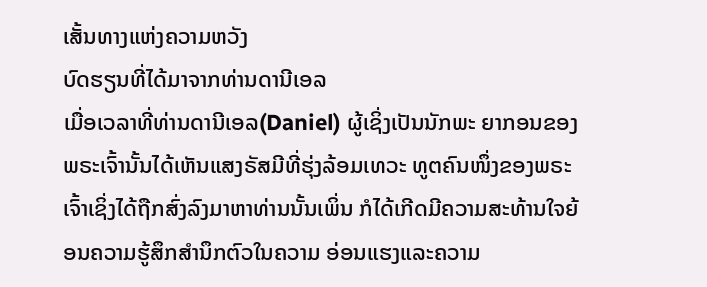ເສັ້ນທາງແຫ່ງຄວາມຫວັງ
ບົດຮຽນທີ່ໄດ້ມາຈາກທ່ານດານີເອລ
ເມື່ອເວລາທີ່ທ່ານດານີເອລ(Daniel) ຜູ້ເຊິ່ງເປັນນັກພະ ຍາກອນຂອງພຣະເຈົ້ານັ້ນໄດ້ເຫັນແສງຣັສມີທີ່ຮຸ່ງລ້ອມເທວະ ທູຕຄົນໜຶ່ງຂອງພຣະເຈົ້າເຊິ່ງໄດ້ຖືກສົ່ງລົງມາຫາທ່ານນັ້ນເພິ່ນ ກໍໄດ້ເກີດມີຄວາມສະທ້ານໃຈຍ້ອນຄວາມຮູ້ສຶກສຳນຶກຕົວໃນຄວາມ ອ່ອນແຮງແລະຄວາມ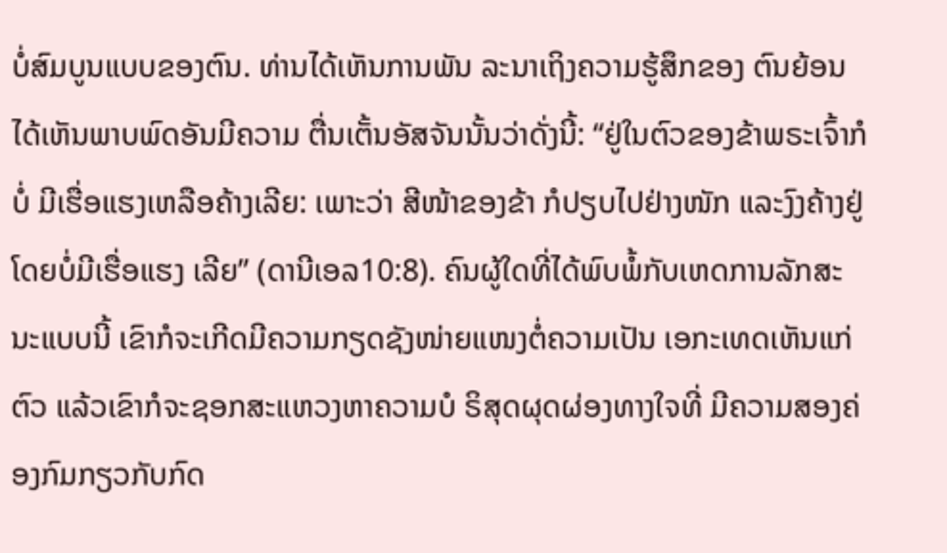ບໍ່ສົມບູນແບບຂອງຕົນ. ທ່ານໄດ້ເຫັນການພັນ ລະນາເຖິງຄວາມຮູ້ສຶກຂອງ ຕົນຍ້ອນໄດ້ເຫັນພາບພົດອັນມີຄວາມ ຕື່ນເຕັ້ນອັສຈັນນັ້ນວ່າດັ່ງນີ້: “ຢູ່ໃນຕົວຂອງຂ້າພຣະເຈົ້າກໍບໍ່ ມີເຮື່ອແຮງເຫລືອຄ້າງເລີຍ: ເພາະວ່າ ສີໜ້າຂອງຂ້າ ກໍປຽບໄປຢ່າງໜັກ ແລະງົງຄ້າງຢູ່ໂດຍບໍ່ມີເຮື່ອແຮງ ເລີຍ” (ດານີເອລ10:8). ຄົນຜູ້ໃດທີ່ໄດ້ພົບພໍ້ກັບເຫດການລັກສະ ນະແບບນີ້ ເຂົາກໍຈະເກີດມີຄວາມກຽດຊັງໜ່າຍແໜງຕໍ່ຄວາມເປັນ ເອກະເທດເຫັນແກ່ຕົວ ແລ້ວເຂົາກໍຈະຊອກສະແຫວງຫາຄວາມບໍ ຣິສຸດຜຸດຜ່ອງທາງໃຈທີ່ ມີຄວາມສອງຄ່ອງກົມກຽວກັບກົດ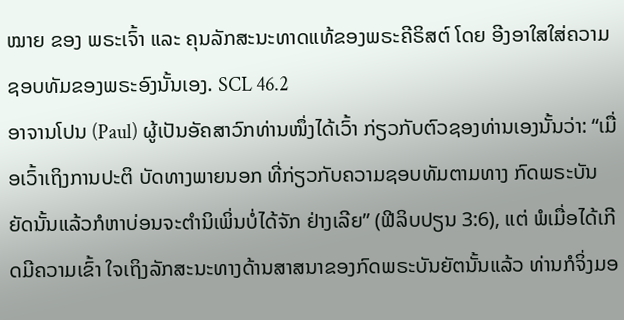ໝາຍ ຂອງ ພຣະເຈົ້າ ແລະ ຄຸນລັກສະນະທາດແທ້ຂອງພຣະຄີຣິສຕ໌ ໂດຍ ອີງອາໃສໃສ່ຄວາມຊອບທັມຂອງພຣະອົງນັ້ນເອງ. SCL 46.2
ອາຈານໂປນ (Paul) ຜູ້ເປັນອັຄສາວົກທ່ານໜຶ່ງໄດ້ເວົ້າ ກ່ຽວກັບຕົວຊອງທ່ານເອງນັ້ນວ່າ: “ເມື່ອເວົ້າເຖິງການປະຕິ ບັດທາງພາຍນອກ ທີ່ກ່ຽວກັບຄວາມຊອບທັມຕາມທາງ ກົດພຣະບັນຍັດນັ້ນແລ້ວກໍຫາບ່ອນຈະຕຳນິເພິ່ນບໍ່ໄດ້ຈັກ ຢ່າງເລີຍ” (ຟີລິບປຽນ 3:6), ແຕ່ ພໍເມື່ອໄດ້ເກີດມີຄວາມເຂົ້າ ໃຈເຖິງລັກສະນະທາງດ້ານສາສນາຂອງກົດພຣະບັນຍັຕນັ້ນແລ້ວ ທ່ານກໍຈິ່ງມອ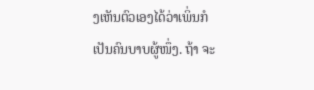ງເຫັນຕົວເອງໄດ້ວ່າເພິ່ນກໍເປັນຄົນບາບຜູ້ໜຶ່ງ. ຖ້າ ຈະ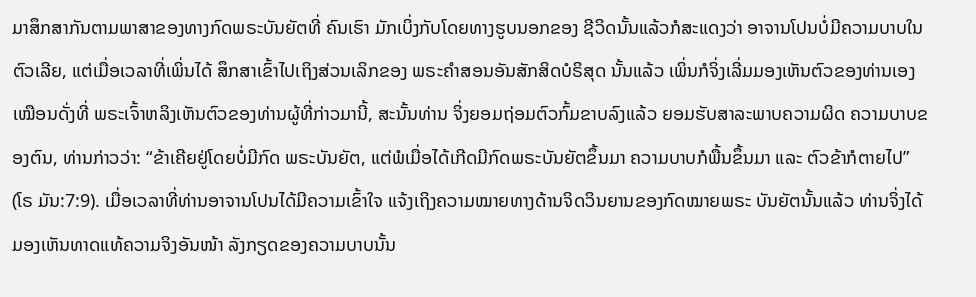ມາສຶກສາກັນຕາມພາສາຂອງທາງກົດພຣະບັນຍັຕທີ່ ຄົນເຮົາ ມັກເບິ່ງກັບໂດຍທາງຮູບນອກຂອງ ຊີວິດນັ້ນແລ້ວກໍສະແດງວ່າ ອາຈານໂປນບໍ່ມີຄວາມບາບໃນຕົວເລີຍ, ແຕ່ເມື່ອເວລາທີ່ເພິ່ນໄດ້ ສຶກສາເຂົ້າໄປເຖິງສ່ວນເລິກຂອງ ພຣະຄຳສອນອັນສັກສິດບໍຣິສຸດ ນັ້ນແລ້ວ ເພິ່ນກໍຈິ່ງເລີ່ມມອງເຫັນຕົວຂອງທ່ານເອງເໝືອນດັ່ງທີ່ ພຣະເຈົ້າຫລິງເຫັນຕົວຂອງທ່ານຜູ້ທີ່ກ່າວມານີ້, ສະນັ້ນທ່ານ ຈິ່ງຍອມຖ່ອມຕົວກົ້ມຂາບລົງແລ້ວ ຍອມຮັບສາລະພາບຄວາມຜິດ ຄວາມບາບຂອງຕົນ, ທ່ານກ່າວວ່າ: “ຂ້າເຄີຍຢູ່ໂດຍບໍ່ມີກົດ ພຣະບັນຍັຕ, ແຕ່ພໍເມື່ອໄດ້ເກີດມີກົດພຣະບັນຍັຕຂຶ້ນມາ ຄວາມບາບກໍພື້ນຂຶ້ນມາ ແລະ ຕົວຂ້າກໍຕາຍໄປ” (ໂຣ ມັນ:7:9). ເມື່ອເວລາທີ່ທ່ານອາຈານໂປນໄດ້ມີຄວາມເຂົ້າໃຈ ແຈ້ງເຖິງຄວາມໝາຍທາງດ້ານຈິດວິນຍານຂອງກົດໝາຍພຣະ ບັນຍັຕນັ້ນແລ້ວ ທ່ານຈິ່ງໄດ້ມອງເຫັນທາດແທ້ຄວາມຈິງອັນໜ້າ ລັງກຽດຂອງຄວາມບາບນັ້ນ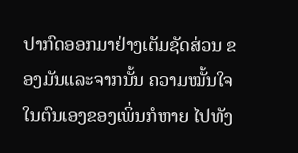ປາກົດອອກມາຢ່າງເຕັມຊັດສ່ວນ ຂອງມັນແລະຈາກນັ້ນ ຄວາມໝັ້ນໃຈໃນຕົນເອງຂອງເພິ່ນກໍຫາຍ ໄປທັງ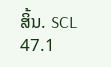ສິ້ນ. SCL 47.1